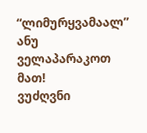“ლიმურყვამაალ” ანუ ველაპარაკოთ მათ!
ვუძღვნი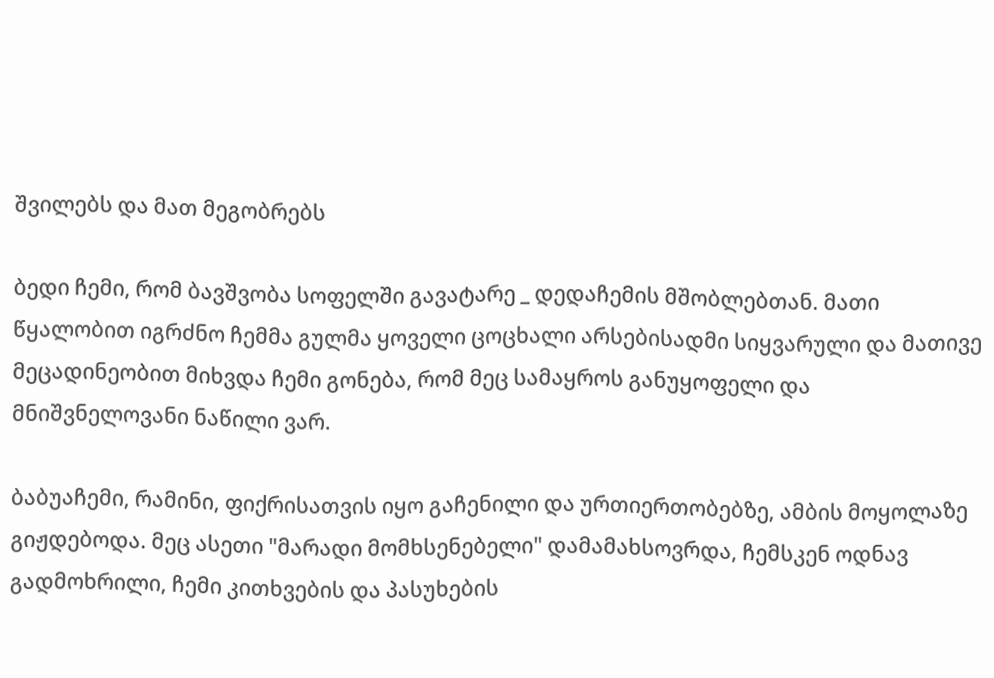შვილებს და მათ მეგობრებს

ბედი ჩემი, რომ ბავშვობა სოფელში გავატარე _ დედაჩემის მშობლებთან. მათი წყალობით იგრძნო ჩემმა გულმა ყოველი ცოცხალი არსებისადმი სიყვარული და მათივე მეცადინეობით მიხვდა ჩემი გონება, რომ მეც სამაყროს განუყოფელი და მნიშვნელოვანი ნაწილი ვარ.

ბაბუაჩემი, რამინი, ფიქრისათვის იყო გაჩენილი და ურთიერთობებზე, ამბის მოყოლაზე გიჟდებოდა. მეც ასეთი "მარადი მომხსენებელი" დამამახსოვრდა, ჩემსკენ ოდნავ გადმოხრილი, ჩემი კითხვების და პასუხების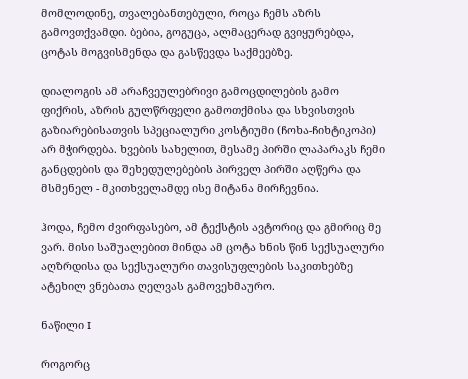მომლოდინე, თვალებანთებული, როცა ჩემს აზრს გამოვთქვამდი. ბებია, გოგუცა, ალმაცერად გვიყურებდა, ცოტას მოგვისმენდა და გასწევდა საქმეებზე.

დიალოგის ამ არაჩვეულებრივი გამოცდილების გამო ფიქრის, აზრის გულწრფელი გამოთქმისა და სხვისთვის გაზიარებისათვის სპეციალური კოსტიუმი (ჩოხა-ჩიხტიკოპი) არ მჭირდება. ხვების სახელით, მესამე პირში ლაპარაკს ჩემი განცდების და შეხედულებების პირველ პირში აღწერა და მსმენელ - მკითხველამდე ისე მიტანა მირჩევნია.

ჰოდა, ჩემო ძვირფასებო, ამ ტექსტის ავტორიც და გმირიც მე ვარ. მისი საშუალებით მინდა ამ ცოტა ხნის წინ სექსუალური აღზრდისა და სექსუალური თავისუფლების საკითხებზე ატეხილ ვნებათა ღელვას გამოვეხმაურო.

ნაწილი I

როგორც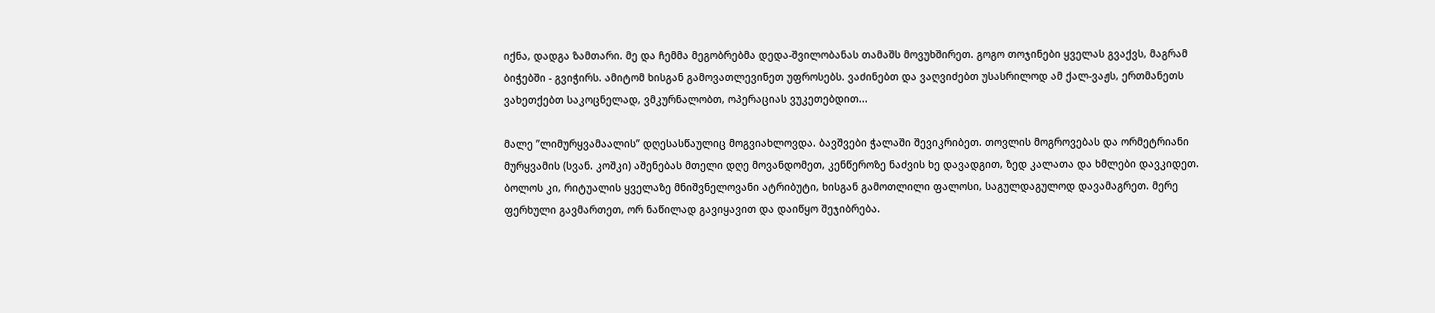იქნა, დადგა ზამთარი. მე და ჩემმა მეგობრებმა დედა-შვილობანას თამაშს მოვუხშირეთ. გოგო თოჯინები ყველას გვაქვს, მაგრამ ბიჭებში - გვიჭირს. ამიტომ ხისგან გამოვათლევინეთ უფროსებს. ვაძინებთ და ვაღვიძებთ უსასრილოდ ამ ქალ-ვაჟს, ერთმანეთს ვახეთქებთ საკოცნელად, ვმკურნალობთ, ოპერაციას ვუკეთებდით...

მალე ”ლიმურყვამაალის” დღესასწაულიც მოგვიახლოვდა. ბავშვები ჭალაში შევიკრიბეთ. თოვლის მოგროვებას და ორმეტრიანი მურყვამის (სვან. კოშკი) აშენებას მთელი დღე მოვანდომეთ, კენწეროზე ნაძვის ხე დავადგით, ზედ კალათა და ხმლები დავკიდეთ. ბოლოს კი, რიტუალის ყველაზე მნიშვნელოვანი ატრიბუტი, ხისგან გამოთლილი ფალოსი, საგულდაგულოდ დავამაგრეთ. მერე ფერხული გავმართეთ, ორ ნაწილად გავიყავით და დაიწყო შეჯიბრება.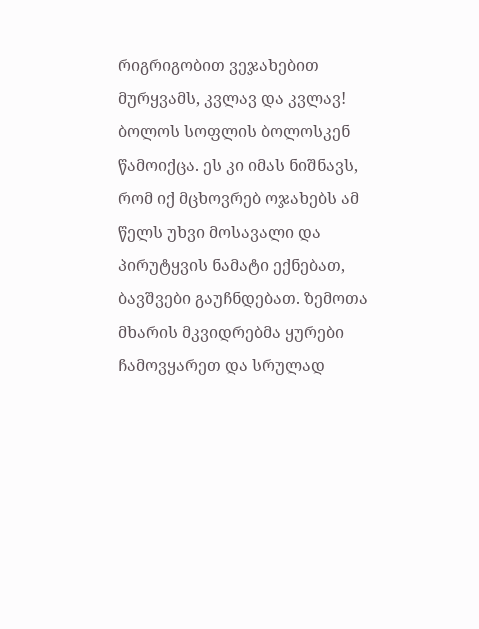რიგრიგობით ვეჯახებით მურყვამს, კვლავ და კვლავ! ბოლოს სოფლის ბოლოსკენ წამოიქცა. ეს კი იმას ნიშნავს, რომ იქ მცხოვრებ ოჯახებს ამ წელს უხვი მოსავალი და პირუტყვის ნამატი ექნებათ, ბავშვები გაუჩნდებათ. ზემოთა მხარის მკვიდრებმა ყურები ჩამოვყარეთ და სრულად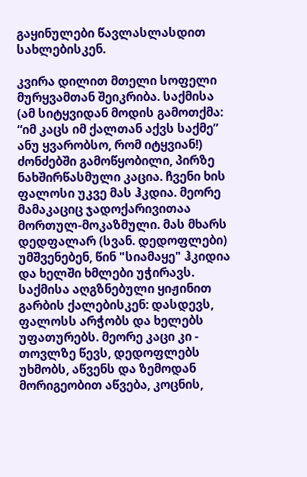გაყინულები წავლასლასდით სახლებისკენ.

კვირა დილით მთელი სოფელი მურყვამთან შეიკრიბა. საქმისა (ამ სიტყვიდან მოდის გამოთქმა: “იმ კაცს იმ ქალთან აქვს საქმე” ანუ ყვარობსო, რომ იტყვიან!) ძონძებში გამოწყობილი, პირზე ნახშირწასმული კაცია. ჩვენი ხის ფალოსი უკვე მას ჰკდია. მეორე მამაკაციც ჯადოქარივითაა მორთულ-მოკაზმული. მას მხარს დედფალარ (სვან. დედოფლები) უმშვენებენ, წინ "სიამაყე" ჰკიდია და ხელში ხმლები უჭირავს. საქმისა აღგზნებული ყიჟინით გარბის ქალებისკენ: დასდევს, ფალოსს არჭობს და ხელებს უფათურებს. მეორე კაცი კი - თოვლზე წევს, დედოფლებს უხმობს, აწვენს და ზემოდან მორიგეობით აწვება, კოცნის,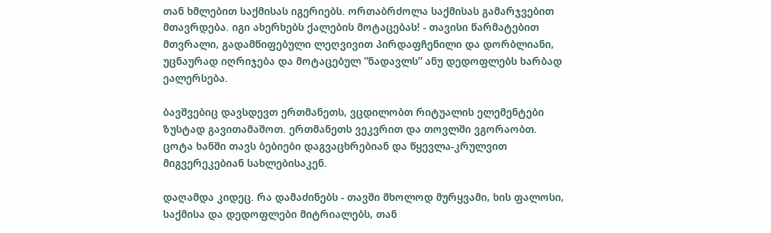თან ხმლებით საქმისას იგერიებს. ორთაბრძოლა საქმისას გამარჯვებით მთავრდება. იგი ახერხებს ქალების მოტაცებას! - თავისი წარმატებით მთვრალი, გადამწიფებული ლეღვივით პირდაფჩენილი და დორბლიანი, უცნაურად იღრიჯება და მოტაცებულ ”ნადავლს” ანუ დედოფლებს ხარბად ეალერსება.

ბავშვებიც დავსდევთ ერთმანეთს, ვცდილობთ რიტუალის ელემენტები ზუსტად გავითამაშოთ. ერთმანეთს ვეკვრით და თოვლში ვგორაობთ. ცოტა ხანში თავს ბებიები დაგვაცხრებიან და წყევლა-კრულვით მიგვერეკებიან სახლებისაკენ.

დაღამდა კიდეც. რა დამაძინებს - თავში მხოლოდ მურყვამი, ხის ფალოსი, საქმისა და დედოფლები მიტრიალებს, თან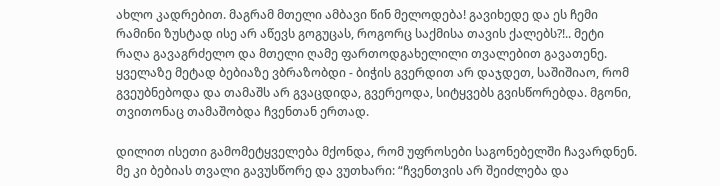ახლო კადრებით. მაგრამ მთელი ამბავი წინ მელოდება! გავიხედე და ეს ჩემი რამინი ზუსტად ისე არ აწევს გოგუცას, როგორც საქმისა თავის ქალებს?!.. მეტი რაღა გავაგრძელო და მთელი ღამე ფართოდგახელილი თვალებით გავათენე. ყველაზე მეტად ბებიაზე ვბრაზობდი - ბიჭის გვერდით არ დაჯდეთ, საშიშიაო, რომ გვეუბნებოდა და თამაშს არ გვაცდიდა, გვერეოდა, სიტყვებს გვისწორებდა. მგონი, თვითონაც თამაშობდა ჩვენთან ერთად.

დილით ისეთი გამომეტყველება მქონდა, რომ უფროსები საგონებელში ჩავარდნენ. მე კი ბებიას თვალი გავუსწორე და ვუთხარი: “ჩვენთვის არ შეიძლება და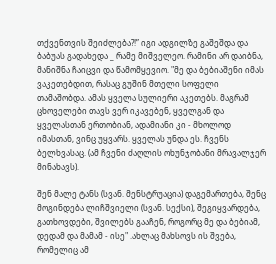თქვენთვის შეიძლება?!” იგი ადგილზე გაშეშდა და ბაბუას გადახედა _ რამე მიშველეო. რამინი არ დაიბნა, მანიშნა ჩაიცვი და წამომყევიო. "მე და ბებიაშენი იმას ვაკეთებდით, რასაც გუშინ მთელი სოფელი თამაშობდა. ამას ყველა სულიერი აკეთებს. მაგრამ ცხოველები თავს ვერ იკავებენ, ყველგან და ყველასთან ერთობიან, ადამიანი კი - მხოლოდ იმასთან, ვინც უყვარს. ყველას უნდა ეს. ჩვენს ბელხვასაც. (ამ ჩვენი ძაღლის ოხუნჯობანი მრავალჯერ მინახავს).

შენ მალე ტანს (სვან. მენსტრუაცია) დაგემართება, შენც მოგინდება ლიჩშვიელი (სვან. სექსი), შეგიყვარდება, გათხოვდები, შვილებს გააჩენ, როგორც მე და ბებიამ, დედამ და მამამ - ისე" .ახლაც მახსოვს ის შვება, რომელიც ამ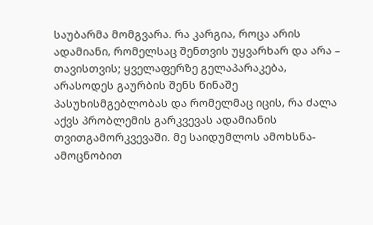საუბარმა მომგვარა. რა კარგია, როცა არის ადამიანი, რომელსაც შენთვის უყვარხარ და არა – თავისთვის; ყველაფერზე გელაპარაკება, არასოდეს გაურბის შენს წინაშე პასუხისმგებლობას და რომელმაც იცის, რა ძალა აქვს პრობლემის გარკვევას ადამიანის თვითგამორკვევაში. მე საიდუმლოს ამოხსნა-ამოცნობით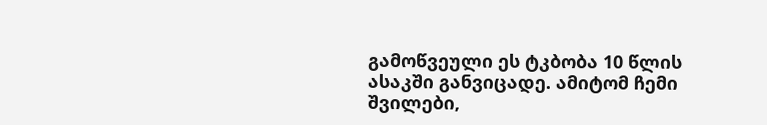გამოწვეული ეს ტკბობა 10 წლის ასაკში განვიცადე. ამიტომ ჩემი შვილები,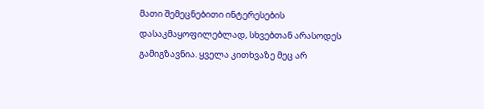მათი შემეცნებითი ინტერესების დასაკმაყოფილებლად, სხვებთან არასოდეს გამიგზავნია. ყველა კითხვაზე მეც არ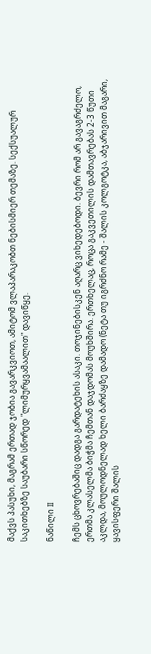მაქვს პასუხი, მაგრამ ერთად ჯობია გავარკვიოთ, ამიტომ ვლაპარაკობთ ნებისმიერ თემაზე. სექსუალურ საკითხებზე საუბარი სწორედ "ლიმურყვამაალით" დავიწყე.

ნაწილი II

ჩემს ცხოვრებაშიც დადგა გარდატეხის ასაკი. თოჯინებისკენ აღარც ვიხედებოდი. ბევრი რომ არ გავაგრძელო, ერთმა კლასელმა ბიჭმა ჩემთან დაჯდომას მოუხშირა. ერთხელაც, როცა გაკვეთილის დამთავრებას 2-3 წუთი აკლდა, მოულოდნელად ხელი ბარძაყზე დამადო (ნეტა თუ იგრძნო რამე - შალის კოლგოტკა, აბჯარივით მაგარი, ყავისფერი შალის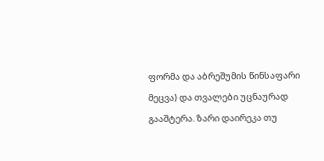ფორმა და აბრეშუმის წინსაფარი მეცვა) და თვალები უცნაურად გააშტერა. ზარი დაირეკა თუ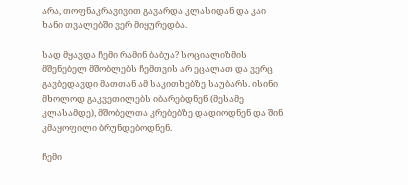არა, თოფნაკრავივით გავარდა კლასიდან და კაი ხანი თვალებში ვერ მიყურედბა.

სად მყავდა ჩემი რამინ ბაბუა? სოციალიზმის მშენებელ მშობლებს ჩემთვის არ ეცალათ და ვერც გავბედავდი მათთან ამ საკითხებზე საუბარს. ისინი მხოლოდ გაკვეთილებს იბარებდნენ (მესამე კლასამდე), მშობელთა კრებებზე დადიოდნენ და შინ კმაყოფილი ბრუნდებოდნენ.

ჩემი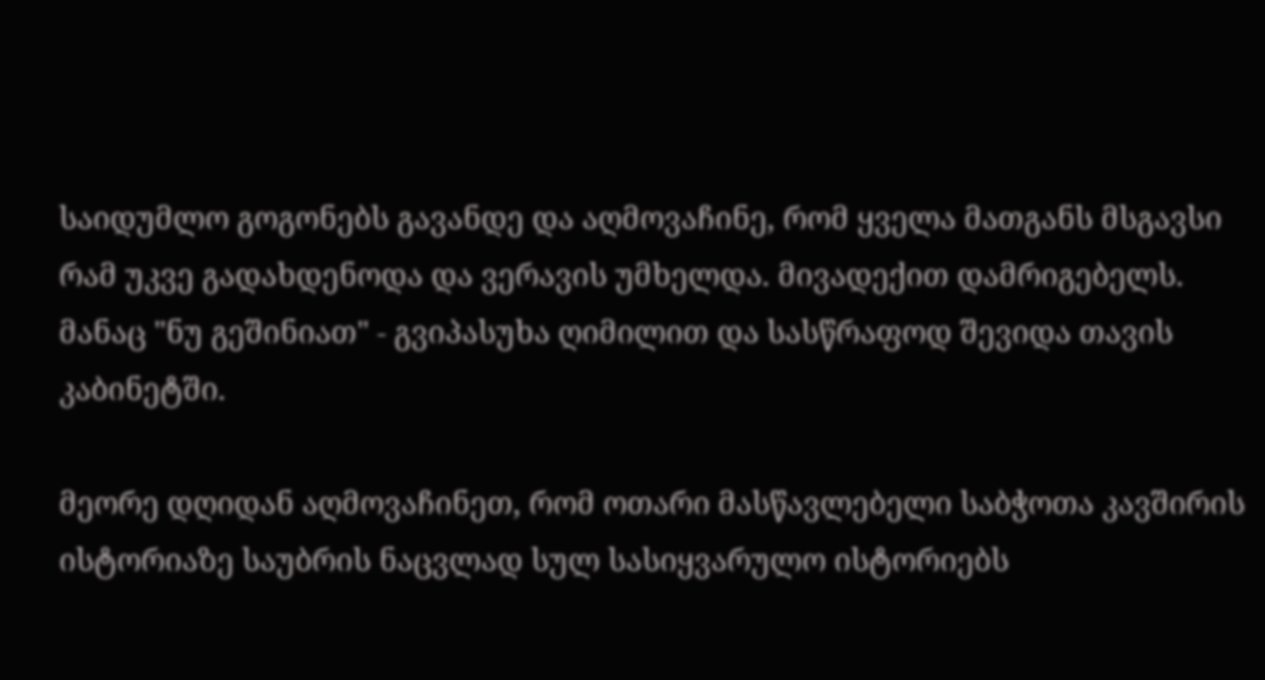საიდუმლო გოგონებს გავანდე და აღმოვაჩინე, რომ ყველა მათგანს მსგავსი რამ უკვე გადახდენოდა და ვერავის უმხელდა. მივადექით დამრიგებელს. მანაც "ნუ გეშინიათ" - გვიპასუხა ღიმილით და სასწრაფოდ შევიდა თავის კაბინეტში.

მეორე დღიდან აღმოვაჩინეთ, რომ ოთარი მასწავლებელი საბჭოთა კავშირის ისტორიაზე საუბრის ნაცვლად სულ სასიყვარულო ისტორიებს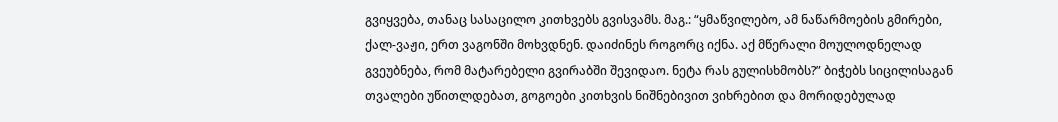გვიყვება, თანაც სასაცილო კითხვებს გვისვამს. მაგ.: “ყმაწვილებო, ამ ნაწარმოების გმირები, ქალ-ვაჟი, ერთ ვაგონში მოხვდნენ. დაიძინეს როგორც იქნა. აქ მწერალი მოულოდნელად გვეუბნება, რომ მატარებელი გვირაბში შევიდაო. ნეტა რას გულისხმობს?” ბიჭებს სიცილისაგან თვალები უწითლდებათ, გოგოები კითხვის ნიშნებივით ვიხრებით და მორიდებულად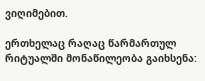ვიღიმებით.

ერთხელაც რაღაც წარმართულ რიტუალში მონაწილეობა გაიხსენა: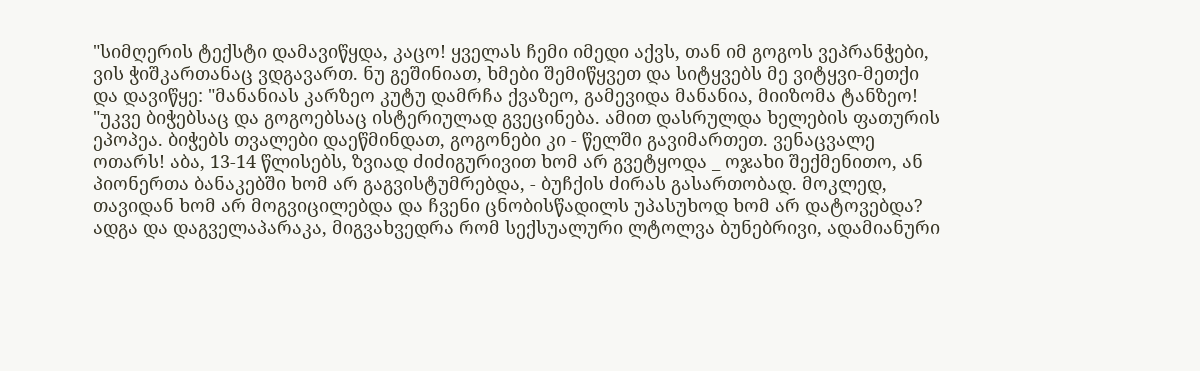"სიმღერის ტექსტი დამავიწყდა, კაცო! ყველას ჩემი იმედი აქვს, თან იმ გოგოს ვეპრანჭები, ვის ჭიშკართანაც ვდგავართ. ნუ გეშინიათ, ხმები შემიწყვეთ და სიტყვებს მე ვიტყვი-მეთქი და დავიწყე: "მანანიას კარზეო კუტუ დამრჩა ქვაზეო, გამევიდა მანანია, მიიზომა ტანზეო! "უკვე ბიჭებსაც და გოგოებსაც ისტერიულად გვეცინება. ამით დასრულდა ხელების ფათურის ეპოპეა. ბიჭებს თვალები დაეწმინდათ, გოგონები კი - წელში გავიმართეთ. ვენაცვალე ოთარს! აბა, 13-14 წლისებს, ზვიად ძიძიგურივით ხომ არ გვეტყოდა _ ოჯახი შექმენითო, ან პიონერთა ბანაკებში ხომ არ გაგვისტუმრებდა, - ბუჩქის ძირას გასართობად. მოკლედ, თავიდან ხომ არ მოგვიცილებდა და ჩვენი ცნობისწადილს უპასუხოდ ხომ არ დატოვებდა? ადგა და დაგველაპარაკა, მიგვახვედრა რომ სექსუალური ლტოლვა ბუნებრივი, ადამიანური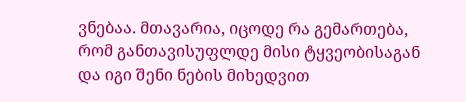ვნებაა. მთავარია, იცოდე რა გემართება, რომ განთავისუფლდე მისი ტყვეობისაგან და იგი შენი ნების მიხედვით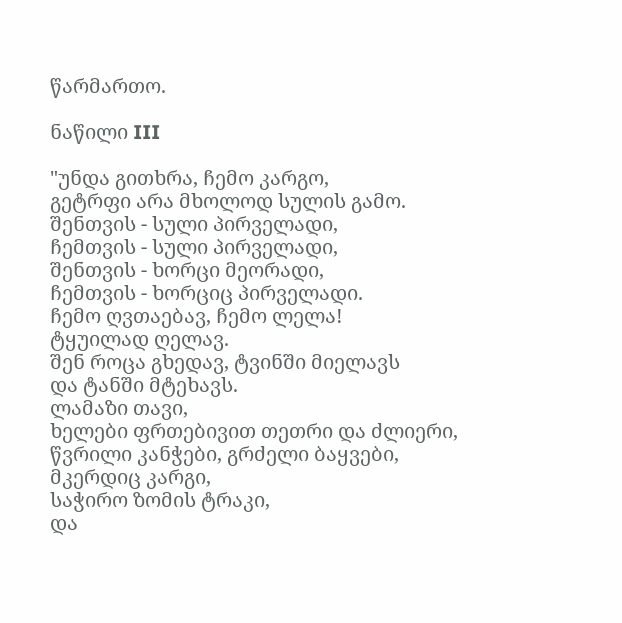წარმართო.

ნაწილი III

"უნდა გითხრა, ჩემო კარგო,
გეტრფი არა მხოლოდ სულის გამო.
შენთვის - სული პირველადი,
ჩემთვის - სული პირველადი,
შენთვის - ხორცი მეორადი,
ჩემთვის - ხორციც პირველადი.
ჩემო ღვთაებავ, ჩემო ლელა!
ტყუილად ღელავ.
შენ როცა გხედავ, ტვინში მიელავს
და ტანში მტეხავს.
ლამაზი თავი,
ხელები ფრთებივით თეთრი და ძლიერი,
წვრილი კანჭები, გრძელი ბაყვები,
მკერდიც კარგი,
საჭირო ზომის ტრაკი,
და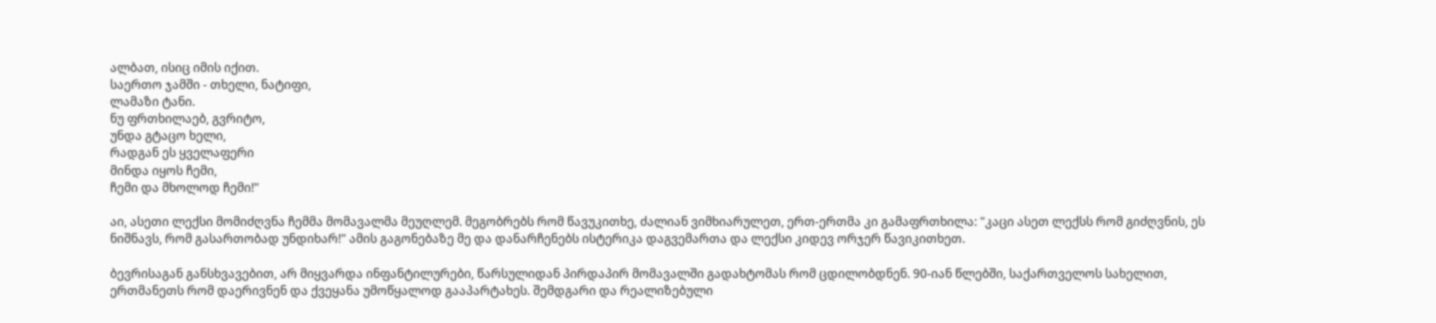ალბათ, ისიც იმის იქით.
საერთო ჯამში - თხელი, ნატიფი,
ლამაზი ტანი.
ნუ ფრთხილაებ, გვრიტო,
უნდა გტაცო ხელი,
რადგან ეს ყველაფერი
მინდა იყოს ჩემი,
ჩემი და მხოლოდ ჩემი!"

აი, ასეთი ლექსი მომიძღვნა ჩემმა მომავალმა მეუღლემ. მეგობრებს რომ წავუკითხე, ძალიან ვიმხიარულეთ, ერთ-ერთმა კი გამაფრთხილა: "კაცი ასეთ ლექსს რომ გიძღვნის, ეს ნიშნავს, რომ გასართობად უნდიხარ!" ამის გაგონებაზე მე და დანარჩენებს ისტერიკა დაგვემართა და ლექსი კიდევ ორჯერ წავიკითხეთ.

ბევრისაგან განსხვავებით, არ მიყვარდა ინფანტილურები, წარსულიდან პირდაპირ მომავალში გადახტომას რომ ცდილობდნენ. 90-იან წლებში, საქართველოს სახელით, ერთმანეთს რომ დაერივნენ და ქვეყანა უმოწყალოდ გააპარტახეს. შემდგარი და რეალიზებული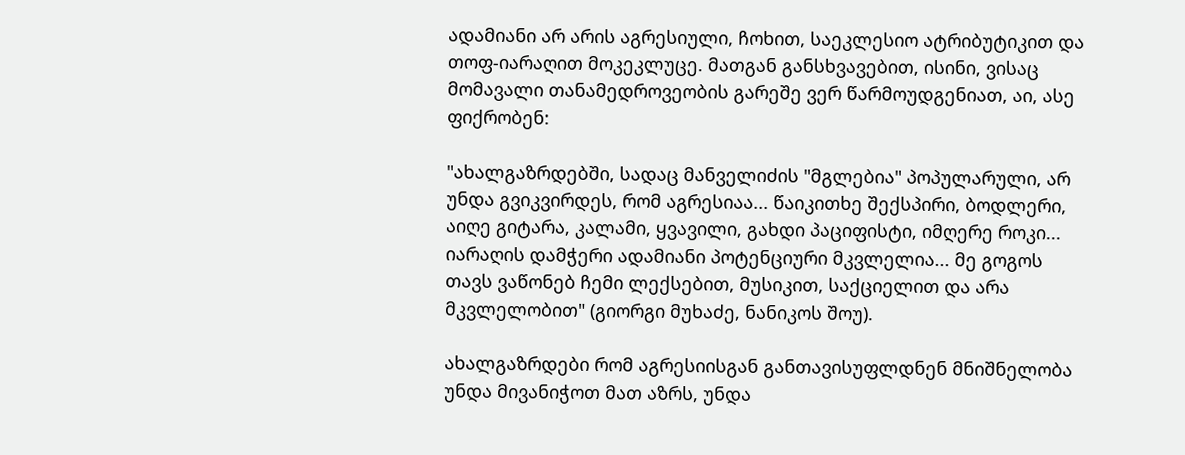ადამიანი არ არის აგრესიული, ჩოხით, საეკლესიო ატრიბუტიკით და თოფ-იარაღით მოკეკლუცე. მათგან განსხვავებით, ისინი, ვისაც მომავალი თანამედროვეობის გარეშე ვერ წარმოუდგენიათ, აი, ასე ფიქრობენ:

"ახალგაზრდებში, სადაც მანველიძის "მგლებია" პოპულარული, არ უნდა გვიკვირდეს, რომ აგრესიაა... წაიკითხე შექსპირი, ბოდლერი, აიღე გიტარა, კალამი, ყვავილი, გახდი პაციფისტი, იმღერე როკი... იარაღის დამჭერი ადამიანი პოტენციური მკვლელია... მე გოგოს თავს ვაწონებ ჩემი ლექსებით, მუსიკით, საქციელით და არა მკვლელობით" (გიორგი მუხაძე, ნანიკოს შოუ).

ახალგაზრდები რომ აგრესიისგან განთავისუფლდნენ მნიშნელობა უნდა მივანიჭოთ მათ აზრს, უნდა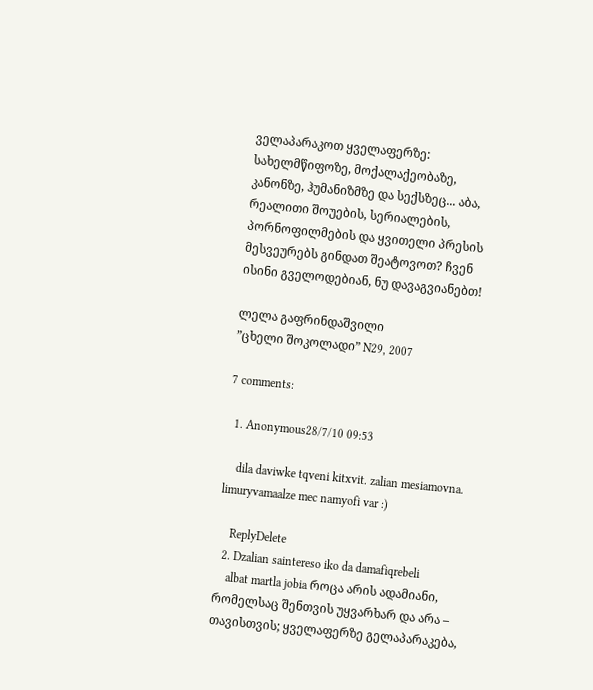ველაპარაკოთ ყველაფერზე: სახელმწიფოზე, მოქალაქეობაზე, კანონზე, ჰუმანიზმზე და სექსზეც... აბა, რეალითი შოუების, სერიალების, პორნოფილმების და ყვითელი პრესის მესვეურებს გინდათ შეატოვოთ? ჩვენ ისინი გველოდებიან, ნუ დავაგვიანებთ!

ლელა გაფრინდაშვილი
”ცხელი შოკოლადი” N29, 2007

7 comments:

  1. Anonymous28/7/10 09:53

    dila daviwke tqveni kitxvit. zalian mesiamovna. limuryvamaalze mec namyofi var :)

    ReplyDelete
  2. Dzalian saintereso iko da damafiqrebeli
    albat martla jobia როცა არის ადამიანი, რომელსაც შენთვის უყვარხარ და არა – თავისთვის; ყველაფერზე გელაპარაკება,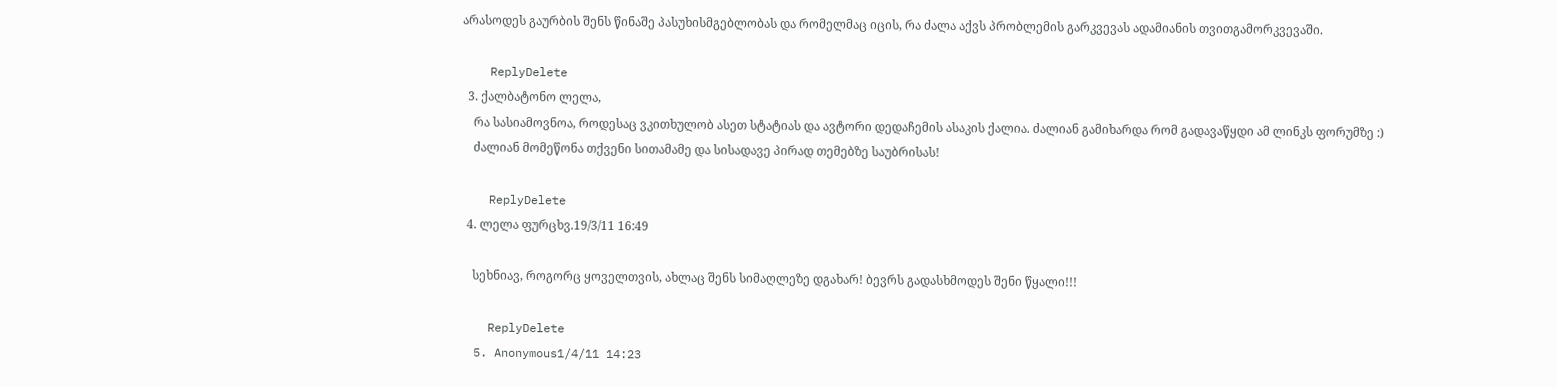არასოდეს გაურბის შენს წინაშე პასუხისმგებლობას და რომელმაც იცის, რა ძალა აქვს პრობლემის გარკვევას ადამიანის თვითგამორკვევაში.

    ReplyDelete
  3. ქალბატონო ლელა,
    რა სასიამოვნოა, როდესაც ვკითხულობ ასეთ სტატიას და ავტორი დედაჩემის ასაკის ქალია. ძალიან გამიხარდა რომ გადავაწყდი ამ ლინკს ფორუმზე :)
    ძალიან მომეწონა თქვენი სითამამე და სისადავე პირად თემებზე საუბრისას!

    ReplyDelete
  4. ლელა ფურცხვ.19/3/11 16:49

    სეხნიავ, როგორც ყოველთვის, ახლაც შენს სიმაღლეზე დგახარ! ბევრს გადასხმოდეს შენი წყალი!!!

    ReplyDelete
  5. Anonymous1/4/11 14:23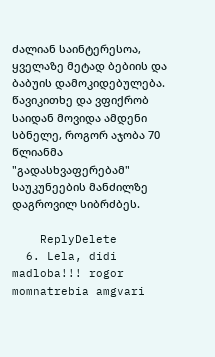ძალიან საინტერესოა, ყველაზე მეტად ბებიის და ბაბუის დამოკიდებულება. წავიკითხე და ვფიქრობ საიდან მოვიდა ამდენი სბნელე, როგორ აჯობა 70 წლიანმა "გადასხვაფერებამ" საუკუნეების მანძილზე დაგროვილ სიბრძბეს.

    ReplyDelete
  6. Lela, didi madloba!!! rogor momnatrebia amgvari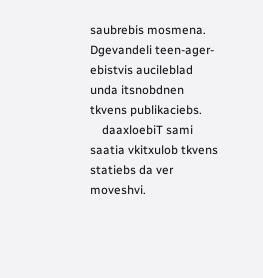saubrebis mosmena. Dgevandeli teen-ager-ebistvis aucileblad unda itsnobdnen tkvens publikaciebs.
    daaxloebiT sami saatia vkitxulob tkvens statiebs da ver moveshvi.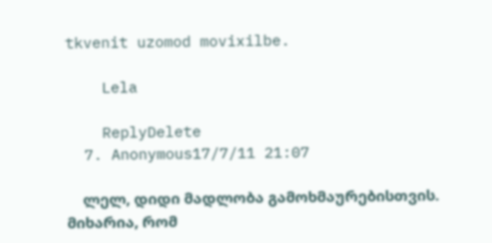tkvenit uzomod movixilbe.

    Lela

    ReplyDelete
  7. Anonymous17/7/11 21:07

    ლელ, დიდი მადლობა გამოხმაურებისთვის. მიხარია, რომ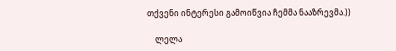თქვენი ინტერესი გამოიწვია ჩემმა ნააზრევმა.))

    ლელა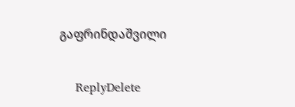გაფრინდაშვილი

    ReplyDelete